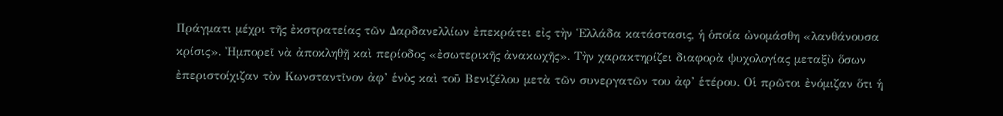Πράγματι μέχρι τῆς ἐκστρατείας τῶν Δαρδανελλίων ἐπεκράτει εἰς τὴν Ἑλλάδα κατάστασις, ἡ ὁποία ὠνομάσθη «λανθάνουσα κρίσις». Ἠμπορεῖ νὰ ἀποκληθῇ καὶ περίοδος «ἐσωτερικῆς ἀνακωχῆς». Τὴν χαρακτηρίζει διαφορὰ ψυχολογίας μεταξὺ ὅσων ἐπεριστοίχιζαν τὸν Κωνσταντῖνον ἀφ’ ἑνὸς καὶ τοῦ Βενιζέλου μετὰ τῶν συνεργατῶν του ἀφ’ ἑτέρου. Οἱ πρῶτοι ἐνόμιζαν ὅτι ἡ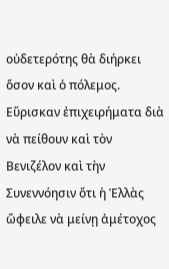οὐδετερότης θὰ διήρκει ὅσον καὶ ὁ πόλεμος. Εὕρισκαν ἐπιχειρήματα διὰ νὰ πείθουν καὶ τὸν Βενιζέλον καὶ τὴν Συνεννόησιν ὅτι ἡ Ἑλλὰς ὤφειλε νὰ μείνῃ ἀμέτοχος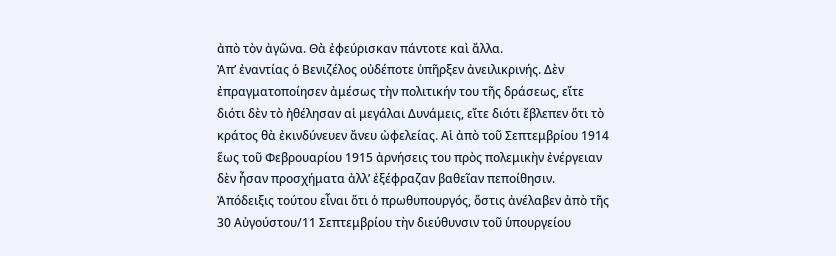ἀπὸ τὸν ἀγῶνα. Θὰ ἐφεύρισκαν πάντοτε καὶ ἄλλα.
Ἀπ’ ἐναντίας ὁ Βενιζέλος οὐδέποτε ὑπῆρξεν ἀνειλικρινής. Δὲν ἐπραγματοποίησεν ἀμέσως τὴν πολιτικήν του τῆς δράσεως, εἴτε διότι δὲν τὸ ἠθέλησαν αἱ μεγάλαι Δυνάμεις, εἴτε διότι ἔβλεπεν ὅτι τὸ κράτος θὰ ἐκινδύνευεν ἄνευ ὠφελείας. Αἱ ἀπὸ τοῦ Σεπτεμβρίου 1914 ἕως τοῦ Φεβρουαρίου 1915 ἀρνήσεις του πρὸς πολεμικὴν ἐνέργειαν δὲν ἦσαν προσχήματα ἀλλ’ ἐξέφραζαν βαθεῖαν πεποίθησιν. Ἀπόδειξις τούτου εἶναι ὅτι ὁ πρωθυπουργός, ὅστις ἀνέλαβεν ἀπὸ τῆς 30 Αὐγούστου/11 Σεπτεμβρίου τὴν διεύθυνσιν τοῦ ὑπουργείου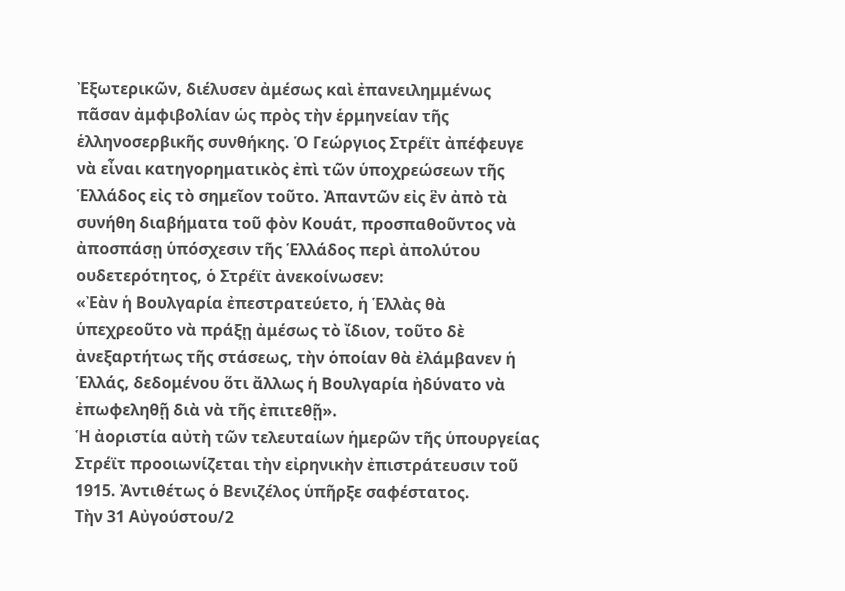Ἐξωτερικῶν, διέλυσεν ἀμέσως καὶ ἐπανειλημμένως πᾶσαν ἀμφιβολίαν ὡς πρὸς τὴν ἑρμηνείαν τῆς ἑλληνοσερβικῆς συνθήκης. Ὁ Γεώργιος Στρέϊτ ἀπέφευγε νὰ εἶναι κατηγορηματικὸς ἐπὶ τῶν ὑποχρεώσεων τῆς Ἑλλάδος εἰς τὸ σημεῖον τοῦτο. Ἀπαντῶν εἰς ἓν ἀπὸ τὰ συνήθη διαβήματα τοῦ φὸν Κουάτ, προσπαθοῦντος νὰ ἀποσπάσῃ ὑπόσχεσιν τῆς Ἑλλάδος περὶ ἀπολύτου ουδετερότητος, ὁ Στρέϊτ ἀνεκοίνωσεν:
«Ἐὰν ἡ Βουλγαρία ἐπεστρατεύετο, ἡ Ἑλλὰς θὰ ὑπεχρεοῦτο νὰ πράξῃ ἀμέσως τὸ ἴδιον, τοῦτο δὲ ἀνεξαρτήτως τῆς στάσεως, τὴν ὁποίαν θὰ ἐλάμβανεν ἡ Ἑλλάς, δεδομένου ὅτι ἄλλως ἡ Βουλγαρία ἠδύνατο νὰ ἐπωφεληθῇ διὰ νὰ τῆς ἐπιτεθῇ».
Ἡ ἀοριστία αὐτὴ τῶν τελευταίων ἡμερῶν τῆς ὑπουργείας Στρέϊτ προοιωνίζεται τὴν εἰρηνικὴν ἐπιστράτευσιν τοῦ 1915. Ἀντιθέτως ὁ Βενιζέλος ὑπῆρξε σαφέστατος.
Τὴν 31 Αὐγούστου/2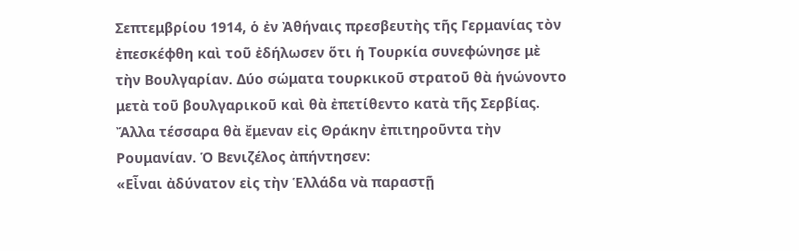Σεπτεμβρίου 1914, ὁ ἐν Ἀθήναις πρεσβευτὴς τῆς Γερμανίας τὸν ἐπεσκέφθη καὶ τοῦ ἐδήλωσεν ὅτι ἡ Τουρκία συνεφώνησε μὲ τὴν Βουλγαρίαν. Δύο σώματα τουρκικοῦ στρατοῦ θὰ ἡνώνοντο μετὰ τοῦ βουλγαρικοῦ καὶ θὰ ἐπετίθεντο κατὰ τῆς Σερβίας. Ἄλλα τέσσαρα θὰ ἔμεναν εἰς Θράκην ἐπιτηροῦντα τὴν Ρουμανίαν. Ὁ Βενιζέλος ἀπήντησεν:
«Εἶναι ἀδύνατον εἰς τὴν Ἑλλάδα νὰ παραστῇ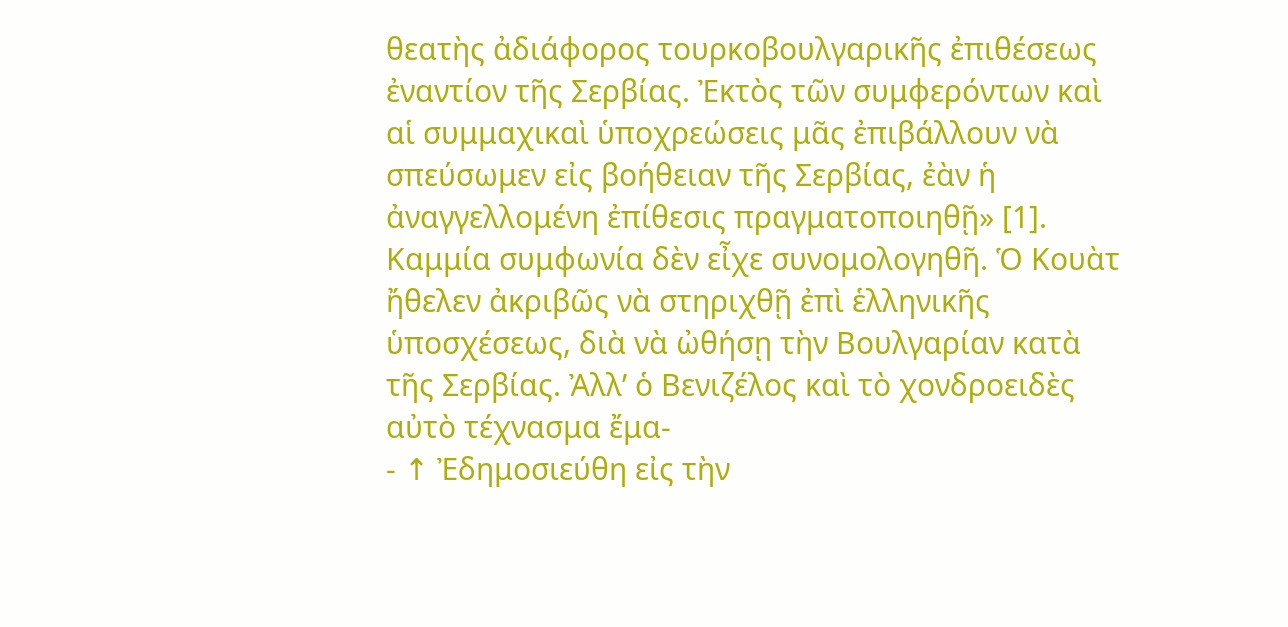θεατὴς ἀδιάφορος τουρκοβουλγαρικῆς ἐπιθέσεως ἐναντίον τῆς Σερβίας. Ἐκτὸς τῶν συμφερόντων καὶ αἱ συμμαχικαὶ ὑποχρεώσεις μᾶς ἐπιβάλλουν νὰ σπεύσωμεν εἰς βοήθειαν τῆς Σερβίας, ἐὰν ἡ ἀναγγελλομένη ἐπίθεσις πραγματοποιηθῇ» [1].
Καμμία συμφωνία δὲν εἶχε συνομολογηθῆ. Ὁ Κουὰτ ἤθελεν ἀκριβῶς νὰ στηριχθῇ ἐπὶ ἑλληνικῆς ὑποσχέσεως, διὰ νὰ ὠθήσῃ τὴν Βουλγαρίαν κατὰ τῆς Σερβίας. Ἀλλ’ ὁ Βενιζέλος καὶ τὸ χονδροειδὲς αὐτὸ τέχνασμα ἔμα-
- ↑ Ἐδημοσιεύθη εἰς τὴν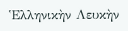Ἑλληνικὴν Λευκὴν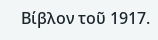Βίβλον τοῦ 1917.